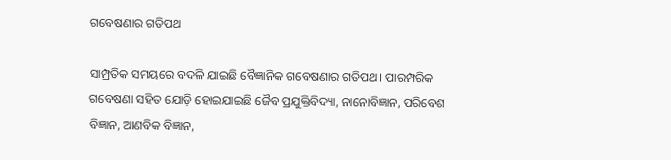ଗବେଷଣାର ଗତିପଥ

ସାମ୍ପ୍ରତିକ ସମୟରେ ବଦଳି ଯାଇଛି ବୈଜ୍ଞାନିକ ଗବେଷଣାର ଗତିପଥ। ପାରମ୍ପରିକ ଗବେଷଣା ସହିତ ଯୋଡ଼ି ହୋଇଯାଇଛି ଜୈବ ପ୍ରଯୁକ୍ତିବିଦ୍ୟା, ନାନୋବିଜ୍ଞାନ, ପରିବେଶ ବିଜ୍ଞାନ, ଆଣବିକ ବିଜ୍ଞାନ,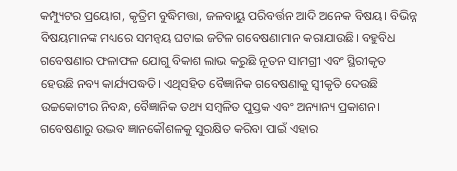କମ୍ପ୍ୟୁଟର ପ୍ରୟୋଗ, କୃତ୍ରିମ ବୁଦ୍ଧିମତ୍ତା, ଜଳବାୟୁ ପରିବର୍ତ୍ତନ ଆଦି ଅନେକ ବିଷୟ। ବିଭିନ୍ନ ବିଷୟମାନଙ୍କ ମଧ୍ୟରେ ସମନ୍ବୟ ଘଟାଇ ଜଟିଳ ଗବେଷଣାମାନ କରାଯାଉଛି। ବହୁବିଧ ଗବେଷଣାର ଫଳାଫଳ ଯୋଗୁ ବିକାଶ ଲାଭ କରୁଛି ନୂତନ ସାମଗ୍ରୀ ଏବଂ ସ୍ଥିରୀକୃତ ହେଉଛି ନବ୍ୟ କାର୍ଯ୍ୟପଦ୍ଧତି। ଏଥିସହିତ ବୈଜ୍ଞାନିକ ଗବେଷଣାକୁ ସ୍ବୀକୃତି ଦେଉଛି ଉଚ୍ଚକୋଟୀର ନିବନ୍ଧ, ବୈଜ୍ଞାନିକ ତଥ୍ୟ ସମ୍ବଳିତ ପୁସ୍ତକ ଏବଂ ଅନ୍ୟାନ୍ୟ ପ୍ରକାଶନ। ଗବେଷଣାରୁ ଉଦ୍ଭବ ଜ୍ଞାନକୌଶଳକୁ ସୁରକ୍ଷିତ କରିବା ପାଇଁ ଏହାର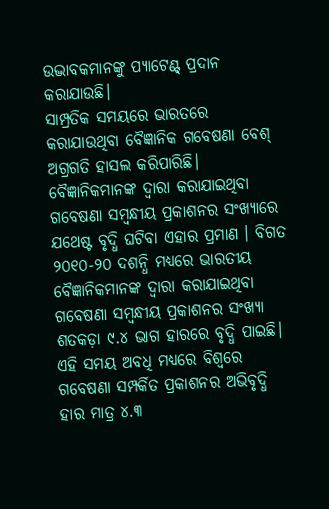ଉଦ୍ଭାବକମାନଙ୍କୁ ପ୍ୟାଟେଣ୍ଟ୍‌ ପ୍ରଦାନ କରାଯାଉଛି।
ସାମ୍ପ୍ରତିକ ସମୟରେ ଭାରତରେ କରାଯାଉଥିବା ବୈଜ୍ଞାନିକ ଗବେଷଣା ବେଶ୍‌ ଅଗ୍ରଗତି ହାସଲ କରିପାରିଛି। ବୈଜ୍ଞାନିକମାନଙ୍କ ଦ୍ୱାରା କରାଯାଇଥିବା ଗବେଷଣା ସମ୍ବନ୍ଧୀୟ ପ୍ରକାଶନର ସଂଖ୍ୟାରେ ଯଥେଷ୍ଟ ବୃଦ୍ଧି ଘଟିବା ଏହାର ପ୍ରମାଣ । ବିଗତ ୨୦୧୦-୨୦ ଦଶନ୍ଧି ମଧ୍ୟରେ ଭାରତୀୟ ବୈଜ୍ଞାନିକମାନଙ୍କ ଦ୍ୱାରା କରାଯାଇଥିବା ଗବେଷଣା ସମ୍ବନ୍ଧୀୟ ପ୍ରକାଶନର ସଂଖ୍ୟା ଶତକଡ଼ା ୯.୪ ଭାଗ ହାରରେ ବୃଦ୍ଧି ପାଇଛି। ଏହି ସମୟ ଅବଧି ମଧ୍ୟରେ ବିଶ୍ୱରେ ଗବେଷଣା ସମ୍ପର୍କିତ ପ୍ରକାଶନର ଅଭିବୃଦ୍ଧି ହାର ମାତ୍ର ୪.୩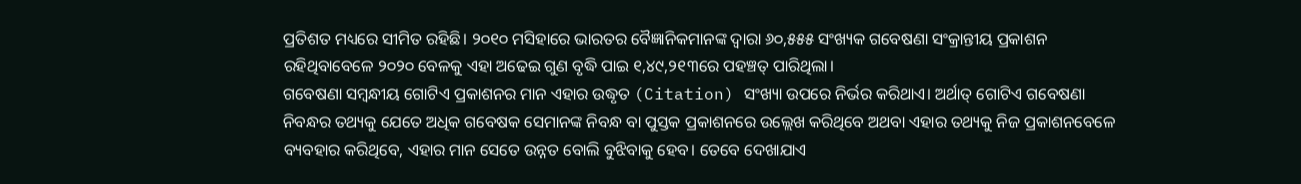ପ୍ରତିଶତ ମଧ୍ୟରେ ସୀମିତ ରହିଛି। ୨୦୧୦ ମସିହାରେ ଭାରତର ବୈଜ୍ଞାନିକମାନଙ୍କ ଦ୍ୱାରା ୬୦,୫୫୫ ସଂଖ୍ୟକ ଗବେଷଣା ସଂକ୍ରାନ୍ତୀୟ ପ୍ରକାଶନ ରହିଥିବାବେଳେ ୨୦୨୦ ବେଳକୁ ଏହା ଅଢେଇ ଗୁଣ ବୃଦ୍ଧି ପାଇ ୧,୪୯,୨୧୩ରେ ପହଞ୍ଚତ୍ ପାରିଥିଲା।
ଗବେଷଣା ସମ୍ବନ୍ଧୀୟ ଗୋଟିଏ ପ୍ରକାଶନର ମାନ ଏହାର ଉଦ୍ଧୃତ (Citation) ସଂଖ୍ୟା ଉପରେ ନିର୍ଭର କରିଥାଏ। ଅର୍ଥାତ୍‌ ଗୋଟିଏ ଗବେଷଣା ନିବନ୍ଧର ତଥ୍ୟକୁ ଯେତେ ଅଧିକ ଗବେଷକ ସେମାନଙ୍କ ନିବନ୍ଧ ବା ପୁସ୍ତକ ପ୍ରକାଶନରେ ଉଲ୍ଲେଖ କରିଥିବେ ଅଥବା ଏହାର ତଥ୍ୟକୁ ନିଜ ପ୍ରକାଶନବେଳେ ବ୍ୟବହାର କରିଥିବେ, ଏହାର ମାନ ସେତେ ଉନ୍ନତ ବୋଲି ବୁଝିବାକୁ ହେବ। ତେବେ ଦେଖାଯାଏ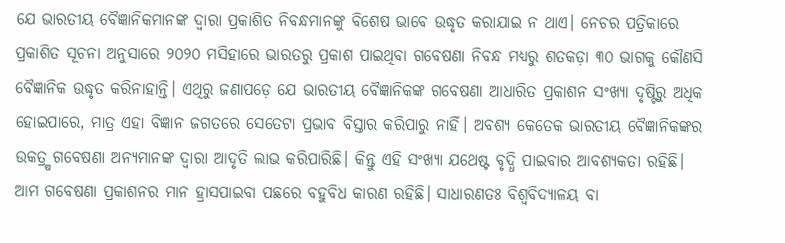ଯେ ଭାରତୀୟ ବୈଜ୍ଞାନିକମାନଙ୍କ ଦ୍ୱାରା ପ୍ରକାଶିତ ନିବନ୍ଧମାନଙ୍କୁ ବିଶେଷ ଭାବେ ଉଦ୍ଧୃତ କରାଯାଇ ନ ଥାଏ। ନେଚର ପତ୍ରିକାରେ ପ୍ରକାଶିତ ସୂଚନା ଅନୁସାରେ ୨୦୨୦ ମସିହାରେ ଭାରତରୁ ପ୍ରକାଶ ପାଇଥିବା ଗବେଷଣା ନିବନ୍ଧ ମଧ୍ୟରୁ ଶତକଡ଼ା ୩୦ ଭାଗକୁ କୌଣସି ବୈଜ୍ଞାନିକ ଉଦ୍ଧୃତ କରିନାହାନ୍ତି। ଏଥିରୁ ଜଣାପଡ଼େ ଯେ ଭାରତୀୟ ବୈଜ୍ଞାନିକଙ୍କ ଗବେଷଣା ଆଧାରିତ ପ୍ରକାଶନ ସଂଖ୍ୟା ଦୃଷ୍ଟିରୁ ଅଧିକ ହୋଇପାରେ, ମାତ୍ର ଏହା ବିଜ୍ଞାନ ଜଗତରେ ସେତେଟା ପ୍ରଭାବ ବିସ୍ତାର କରିପାରୁ ନାହିଁ। ଅବଶ୍ୟ କେତେକ ଭାରତୀୟ ବୈଜ୍ଞାନିକଙ୍କର ଉକତ୍ର୍ଷ ଗବେଷଣା ଅନ୍ୟମାନଙ୍କ ଦ୍ୱାରା ଆଦୃତି ଲାଭ କରିପାରିଛି। କିନ୍ତୁ ଏହି ସଂଖ୍ୟା ଯଥେଷ୍ଟ ବୃଦ୍ଧି ପାଇବାର ଆବଶ୍ୟକତା ରହିଛି।
ଆମ ଗବେଷଣା ପ୍ରକାଶନର ମାନ ହ୍ରାସପାଇବା ପଛରେ ବହୁବିଧ କାରଣ ରହିଛି। ସାଧାରଣତଃ ବିଶ୍ୱବିଦ୍ୟାଳୟ ବା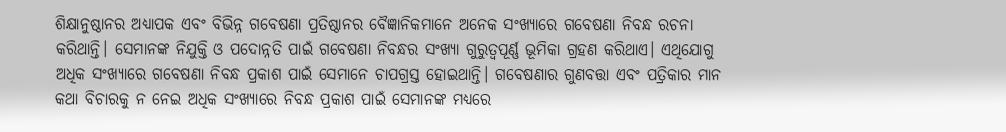ଶିକ୍ଷାନୁଷ୍ଠାନର ଅଧ୍ୟାପକ ଏବଂ ବିଭିନ୍ନ ଗବେଷଣା ପ୍ରତିଷ୍ଠାନର ବୈଜ୍ଞାନିକମାନେ ଅନେକ ସଂଖ୍ୟାରେ ଗବେଷଣା ନିବନ୍ଧ ରଚନା କରିଥାନ୍ତି। ସେମାନଙ୍କ ନିଯୁକ୍ତି ଓ ପଦୋନ୍ନତି ପାଇଁ ଗବେଷଣା ନିବନ୍ଧର ସଂଖ୍ୟା ଗୁରୁତ୍ୱପୂର୍ଣ୍ଣ ଭୂମିକା ଗ୍ରହଣ କରିଥାଏ। ଏଥିଯୋଗୁ ଅଧିକ ସଂଖ୍ୟାରେ ଗବେଷଣା ନିବନ୍ଧ ପ୍ରକାଶ ପାଇଁ ସେମାନେ ଚାପଗ୍ରସ୍ତ ହୋଇଥାନ୍ତି। ଗବେଷଣାର ଗୁଣବତ୍ତା ଏବଂ ପତ୍ରିକାର ମାନ କଥା ବିଚାରକୁ ନ ନେଇ ଅଧିକ ସଂଖ୍ୟାରେ ନିବନ୍ଧ ପ୍ରକାଶ ପାଇଁ ସେମାନଙ୍କ ମଧ୍ୟରେ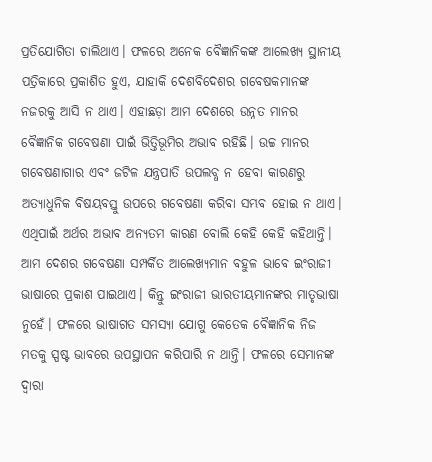ପ୍ରତିଯୋଗିତା ଚାଲିଥାଏ। ଫଳରେ ଅନେକ ବୈଜ୍ଞାନିକଙ୍କ ଆଲେଖ୍ୟ ସ୍ଥାନୀୟ ପତ୍ରିକାରେ ପ୍ରକାଶିତ ହୁଏ, ଯାହାକି ଦେଶବିଦେଶର ଗବେଷକମାନଙ୍କ ନଜରକୁ ଆସି ନ ଥାଏ। ଏହାଛଡ଼ା ଆମ ଦେଶରେ ଉନ୍ନତ ମାନର ବୈଜ୍ଞାନିକ ଗବେଷଣା ପାଇଁ ଭିତ୍ତିଭୂମିର ଅଭାବ ରହିଛି। ଉଚ୍ଚ ମାନର ଗବେଷଣାଗାର ଏବଂ ଜଟିଳ ଯନ୍ତ୍ରପାତି ଉପଲବ୍ଧ ନ ହେବା କାରଣରୁ ଅତ୍ୟାଧୁନିକ ବିଷୟବସ୍ତୁ ଉପରେ ଗବେଷଣା କରିବା ସମ୍ଭବ ହୋଇ ନ ଥାଏ। ଏଥିପାଇଁ ଅର୍ଥର ଅଭାବ ଅନ୍ୟତମ କାରଣ ବୋଲି କେହି କେହି କହିଥାନ୍ତି।
ଆମ ଦେଶର ଗବେଷଣା ସମ୍ପର୍କିତ ଆଲେଖ୍ୟମାନ ବହୁଳ ଭାବେ ଇଂରାଜୀ ଭାଷାରେ ପ୍ରକାଶ ପାଇଥାଏ। କିନ୍ତୁ ଇଂରାଜୀ ଭାରତୀୟମାନଙ୍କର ମାତୃଭାଷା ନୁହେଁ। ଫଳରେ ଭାଷାଗତ ସମସ୍ୟା ଯୋଗୁ କେତେକ ବୈଜ୍ଞାନିକ ନିଜ ମତକୁ ସ୍ପଷ୍ଟ ଭାବରେ ଉପସ୍ଥାପନ କରିପାରି ନ ଥାନ୍ତି। ଫଳରେ ସେମାନଙ୍କ ଦ୍ୱାରା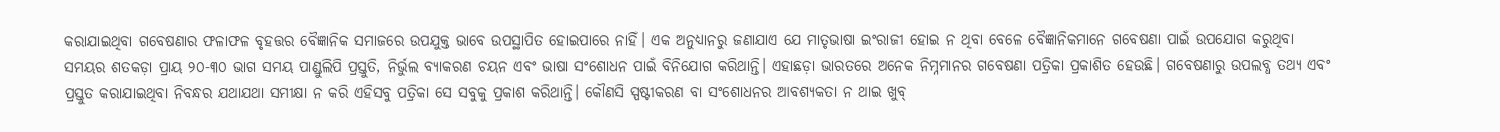କରାଯାଇଥିବା ଗବେଷଣାର ଫଳାଫଳ ବୃହତ୍ତର ବୈଜ୍ଞାନିକ ସମାଜରେ ଉପଯୁକ୍ତ ଭାବେ ଉପସ୍ଥାପିତ ହୋଇପାରେ ନାହିଁ। ଏକ ଅନୁଧ୍ୟାନରୁ ଜଣାଯାଏ ଯେ ମାତୃଭାଷା ଇଂରାଜୀ ହୋଇ ନ ଥିବା ବେଳେ ବୈଜ୍ଞାନିକମାନେ ଗବେଷଣା ପାଇଁ ଉପଯୋଗ କରୁଥିବା ସମୟର ଶତକଡ଼ା ପ୍ରାୟ ୨୦-୩୦ ଭାଗ ସମୟ ପାଣ୍ଡୁଲିପି ପ୍ରସ୍ତୁତି, ନିର୍ଭୁଲ ବ୍ୟାକରଣ ଚୟନ ଏବଂ ଭାଷା ସଂଶୋଧନ ପାଇଁ ବିନିଯୋଗ କରିଥାନ୍ତି। ଏହାଛଡ଼ା ଭାରତରେ ଅନେକ ନିମ୍ନମାନର ଗବେଷଣା ପତ୍ରିକା ପ୍ରକାଶିତ ହେଉଛି। ଗବେଷଣାରୁ ଉପଲବ୍ଧ ତଥ୍ୟ ଏବଂ ପ୍ରସ୍ତୁତ କରାଯାଇଥିବା ନିବନ୍ଧର ଯଥାଯଥା ସମୀକ୍ଷା ନ କରି ଏହିସବୁ ପତ୍ରିକା ସେ ସବୁକୁ ପ୍ରକାଶ କରିଥାନ୍ତି। କୌଣସି ସ୍ପଷ୍ଟୀକରଣ ବା ସଂଶୋଧନର ଆବଶ୍ୟକତା ନ ଥାଇ ଖୁବ୍‌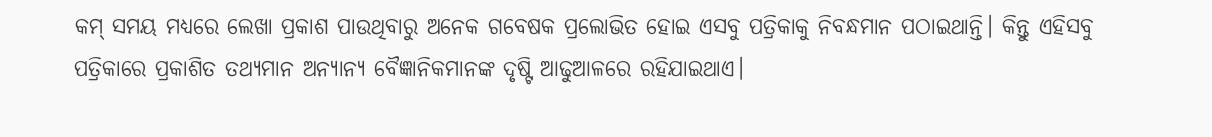କମ୍‌ ସମୟ ମଧ୍ୟରେ ଲେଖା ପ୍ରକାଶ ପାଉଥିବାରୁ ଅନେକ ଗବେଷକ ପ୍ରଲୋଭିତ ହୋଇ ଏସବୁ ପତ୍ରିକାକୁ ନିବନ୍ଧମାନ ପଠାଇଥାନ୍ତି। କିନ୍ତୁ ଏହିସବୁ ପତ୍ରିକାରେ ପ୍ରକାଶିତ ତଥ୍ୟମାନ ଅନ୍ୟାନ୍ୟ ବୈଜ୍ଞାନିକମାନଙ୍କ ଦୃଷ୍ଟି ଆଢୁଆଳରେ ରହିଯାଇଥାଏ।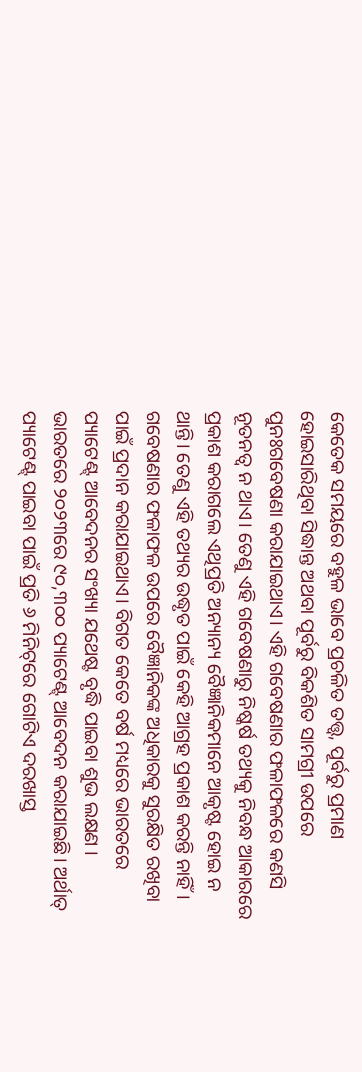କେତେକ ସମୟରେ ବହୁଳ ଭାବେ ପ୍ରଚଳିତ ତତ୍ତ୍ୱ, ପୂର୍ବରୁ ପ୍ରମାଣ ହୋଇସାରିଥିବା ସିଦ୍ଧାନ୍ତ ଅଥବା ପୂର୍ବରୁ ବିକଶିତ ସାମଗ୍ରୀ ଉପରେ ପୁନଃଗବେଷଣା କରାଯାଇଥାଏ। ଏହି ଗବେଷଣାର ଫଳାଫଳରେ କଣସି ନୂତନତ୍ୱ ନ ଥାଏ। ତେଣୁ ଏହି ଗବେଷଣାରୁ ନିଷ୍କର୍ଷ ତଥ୍ୟକୁ ନିବନ୍ଧ ଆକାରରେ ପ୍ରକାଶ କରାଗଲେ ଏଥିପ୍ରତି ଅନ୍ୟାନ୍ୟ ବୈଜ୍ଞାନିକମାନେ ଆକୃଷ୍ଟ ହୋଇ ନ ଥାନ୍ତି। ତେଣୁ ଏହି ତଥ୍ୟର ଉଦ୍ଧୃତ ପାଇଁ କେହି ଆଗ୍ରହ ପ୍ରକାଶ କରନ୍ତି ନାହିଁ।
ଗବେଷଣାର ଫଳାଫଳ ଉପରେ ବୈଜ୍ଞାନିକଙ୍କ ଅଧିକାରକୁ ସୁରକ୍ଷିତ ରଖିବା ପାଇଁ ପ୍ରଦାନ କରାଯାଇଥାଏ। ବିଗତ କେତେ ବର୍ଷ ମଧ୍ୟରେ ଭାରତରେ ପ୍ୟାଟେଣ୍ଟ୍‌ ଆବେଦନର ସଂଖ୍ୟା ଯଥେଷ୍ଟ ବୃଦ୍ଧି ପାଇବା ଶୁଭ ଲକ୍ଷଣ । ଭାରତରେ ୨୦୨୩ରେ ୯୦,୩୦୦ ପ୍ୟାଟେଣ୍ଟ୍‌ ଆବେଦନ କରାଯାଇଛି। ଅର୍ଥାତ୍‌ ପ୍ୟାଟେଣ୍ଟ୍‌ ପାଇବା ପାଇଁ ପ୍ରତି ୬ ମିନିଟ୍‌ରେ ଗୋଟିଏ ଦରଖାସ୍ତ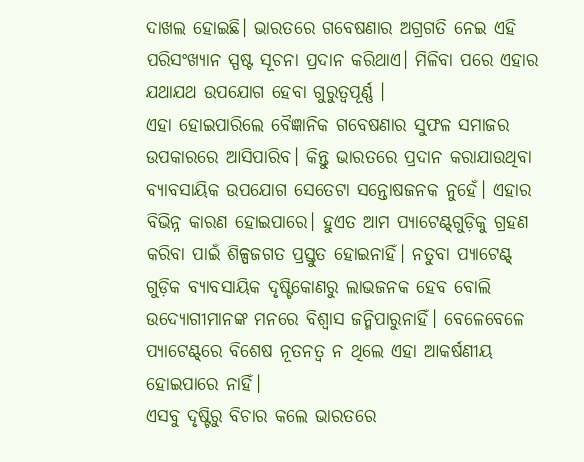ଦାଖଲ ହୋଇଛି। ଭାରତରେ ଗବେଷଣାର ଅଗ୍ରଗତି ନେଇ ଏହି ପରିସଂଖ୍ୟାନ ସ୍ପଷ୍ଟ ସୂଚନା ପ୍ରଦାନ କରିଥାଏ। ମିଳିବା ପରେ ଏହାର ଯଥାଯଥ ଉପଯୋଗ ହେବା ଗୁରୁତ୍ୱପୂର୍ଣ୍ଣ ।
ଏହା ହୋଇପାରିଲେ ବୈଜ୍ଞାନିକ ଗବେଷଣାର ସୁଫଳ ସମାଜର ଉପକାରରେ ଆସିପାରିବ। କିନ୍ତୁ ଭାରତରେ ପ୍ରଦାନ କରାଯାଉଥିବା ବ୍ୟାବସାୟିକ ଉପଯୋଗ ସେତେଟା ସନ୍ତୋଷଜନକ ନୁହେଁ। ଏହାର ବିଭିନ୍ନ କାରଣ ହୋଇପାରେ। ହୁଏତ ଆମ ପ୍ୟାଟେଣ୍ଟ୍‌ଗୁଡ଼ିକୁ ଗ୍ରହଣ କରିବା ପାଇଁ ଶିଳ୍ପଜଗତ ପ୍ରସ୍ତୁତ ହୋଇନାହିଁ। ନତୁବା ପ୍ୟାଟେଣ୍ଟ୍‌ ଗୁଡ଼ିକ ବ୍ୟାବସାୟିକ ଦୃଷ୍ଟିକୋଣରୁ ଲାଭଜନକ ହେବ ବୋଲି ଉଦ୍ୟୋଗୀମାନଙ୍କ ମନରେ ବିଶ୍ୱାସ ଜନ୍ମିପାରୁନାହିଁ। ବେଳେବେଳେ ପ୍ୟାଟେଣ୍ଟ୍‌ରେ ବିଶେଷ ନୂତନତ୍ୱ ନ ଥିଲେ ଏହା ଆକର୍ଷଣୀୟ ହୋଇପାରେ ନାହିଁ।
ଏସବୁ ଦୃଷ୍ଟିରୁ ବିଚାର କଲେ ଭାରତରେ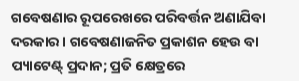ଗବେଷଣାର ରୂପରେଖରେ ପରିବର୍ତ୍ତନ ଅଣାଯିବା ଦରକାର। ଗବେଷଣାଜନିତ ପ୍ରକାଶନ ହେଉ ବା ପ୍ୟାଟେଣ୍ଟ୍‌ ପ୍ରଦାନ; ପ୍ରତି କ୍ଷେତ୍ରରେ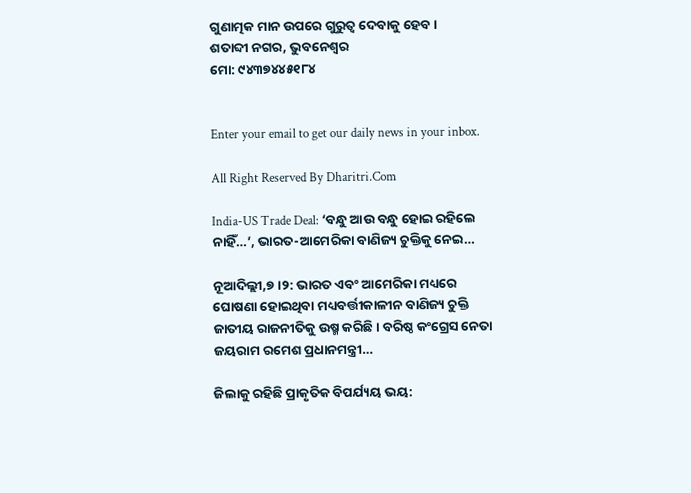ଗୁଣାତ୍ମକ ମାନ ଉପରେ ଗୁରୁତ୍ୱ ଦେବାକୁ ହେବ।
ଶତାବ୍ଦୀ ନଗର, ଭୁବନେଶ୍ୱର
ମୋ: ୯୪୩୭୪୪୫୧୮୪


Enter your email to get our daily news in your inbox.

All Right Reserved By Dharitri.Com

India-US Trade Deal: ‘ବନ୍ଧୁ ଆଉ ବନ୍ଧୁ ହୋଇ ରହିଲେ ନାହିଁ…’, ଭାରତ-ଆମେରିକା ବାଣିଜ୍ୟ ଚୁକ୍ତିକୁ ନେଇ…

ନୂଆଦିଲ୍ଲୀ,୭।୨: ଭାରତ ଏବଂ ଆମେରିକା ମଧ୍ୟରେ ଘୋଷଣା ହୋଇଥିବା ମଧ୍ୟବର୍ତ୍ତୀକାଳୀନ ବାଣିଜ୍ୟ ଚୁକ୍ତି ଜାତୀୟ ରାଜନୀତିକୁ ଉଷ୍ମ କରିଛି। ବରିଷ୍ଠ କଂଗ୍ରେସ ନେତା ଜୟରାମ ରମେଶ ପ୍ରଧାନମନ୍ତ୍ରୀ…

ଜିଲାକୁ ରହିଛି ପ୍ରାକୃତିକ ବିପର୍ଯ୍ୟୟ ଭୟ: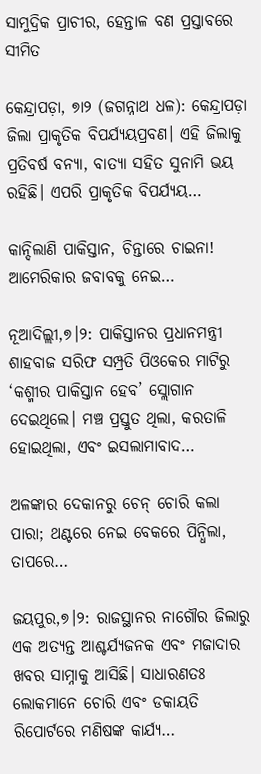ସାମୁଦ୍ରିକ ପ୍ରାଚୀର, ହେନ୍ତାଳ ବଣ ପ୍ରସ୍ତାବରେ ସୀମିତ

କେନ୍ଦ୍ରାପଡ଼ା, ୭ା୨ (ଜଗନ୍ନାଥ ଧଳ): କେନ୍ଦ୍ରାପଡ଼ା ଜିଲା ପ୍ରାକୃତିକ ବିପର୍ଯ୍ୟୟପ୍ରବଣ। ଏହି ଜିଲାକୁ ପ୍ରତିବର୍ଷ ବନ୍ୟା, ବାତ୍ୟା ସହିତ ସୁନାମି ଭୟ ରହିଛି। ଏପରି ପ୍ରାକୃତିକ ବିପର୍ଯ୍ୟୟ…

କାନ୍ଦିଲାଣି ପାକିସ୍ତାନ, ଚିନ୍ତାରେ ଚାଇନା! ଆମେରିକାର ଜବାବକୁ ନେଇ…

ନୂଆଦିଲ୍ଲୀ,୭।୨: ପାକିସ୍ତାନର ପ୍ରଧାନମନ୍ତ୍ରୀ ଶାହବାଜ ସରିଫ ସମ୍ପ୍ରତି ପିଓକେର ମାଟିରୁ ‘କଶ୍ମୀର ପାକିସ୍ତାନ ହେବ’ ସ୍ଲୋଗାନ ଦେଇଥିଲେ। ମଞ୍ଚ ପ୍ରସ୍ତୁତ ଥିଲା, କରତାଳି ହୋଇଥିଲା, ଏବଂ ଇସଲାମାବାଦ…

ଅଳଙ୍କାର ଦେକାନରୁ ଚେନ୍ ଚୋରି କଲା ପାରା; ଥଣ୍ଟରେ ନେଇ ବେକରେ ପିନ୍ଧିଲା, ତାପରେ…

ଜୟପୁର,୭।୨: ରାଜସ୍ଥାନର ନାଗୌର ଜିଲାରୁ ଏକ ଅତ୍ୟନ୍ତ ଆଶ୍ଚର୍ଯ୍ୟଜନକ ଏବଂ ମଜାଦାର ଖବର ସାମ୍ନାକୁ ଆସିଛି। ସାଧାରଣତଃ ଲୋକମାନେ ଚୋରି ଏବଂ ଡକାୟତି ରିପୋର୍ଟରେ ମଣିଷଙ୍କ କାର୍ଯ୍ୟ…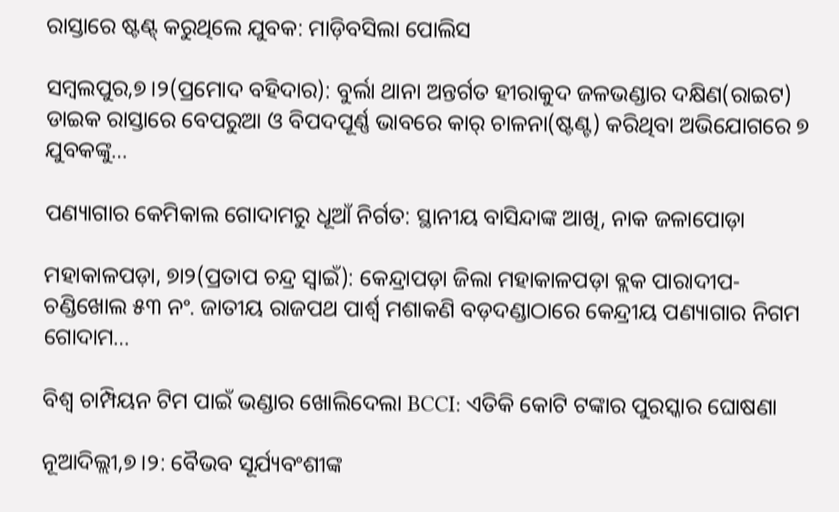ରାସ୍ତାରେ ଷ୍ଟଣ୍ଟ୍‌ କରୁଥିଲେ ଯୁବକ: ମାଡ଼ିବସିଲା ପୋଲିସ

ସମ୍ବଲପୁର,୭।୨(ପ୍ରମୋଦ ବହିଦାର): ବୁର୍ଲା ଥାନା ଅନ୍ତର୍ଗତ ହୀରାକୁଦ ଜଳଭଣ୍ଡାର ଦକ୍ଷିଣ(ରାଇଟ) ଡାଇକ ରାସ୍ତାରେ ବେପରୁଆ ଓ ବିପଦପୂର୍ଣ୍ଣ ଭାବରେ କାର୍‌ ଚାଳନା(ଷ୍ଟଣ୍ଟ) କରିଥିବା ଅଭିଯୋଗରେ ୭ ଯୁବକଙ୍କୁ…

ପଣ୍ୟାଗାର କେମିକାଲ ଗୋଦାମରୁ ଧୂଆଁ ନିର୍ଗତ: ସ୍ଥାନୀୟ ବାସିନ୍ଦାଙ୍କ ଆଖି, ନାକ ଜଳାପୋଡ଼ା

ମହାକାଳପଡ଼ା, ୭ା୨(ପ୍ରତାପ ଚନ୍ଦ୍ର ସ୍ବାଇଁ): କେନ୍ଦ୍ରାପଡ଼ା ଜିଲା ମହାକାଳପଡ଼ା ବ୍ଲକ ପାରାଦୀପ-ଚଣ୍ଡିଖୋଲ ୫୩ ନଂ. ଜାତୀୟ ରାଜପଥ ପାର୍ଶ୍ୱ ମଶାକଣି ବଡ଼ଦଣ୍ଡାଠାରେ କେନ୍ଦ୍ରୀୟ ପଣ୍ୟାଗାର ନିଗମ ଗୋଦାମ…

ବିଶ୍ୱ ଚାମ୍ପିୟନ ଟିମ ପାଇଁ ଭଣ୍ଡାର ଖୋଲିଦେଲା BCCI: ଏତିକି କୋଟି ଟଙ୍କାର ପୁରସ୍କାର ଘୋଷଣା

ନୂଆଦିଲ୍ଲୀ,୭।୨: ବୈଭବ ସୂର୍ଯ୍ୟବଂଶୀଙ୍କ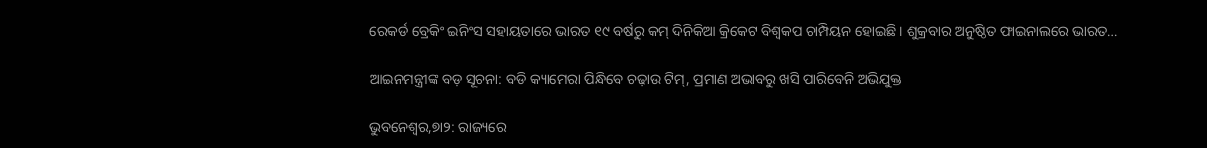ରେକର୍ଡ ବ୍ରେକିଂ ଇନିଂସ ସହାୟତାରେ ଭାରତ ୧୯ ବର୍ଷରୁ କମ୍‌ ଦିନିକିଆ କ୍ରିକେଟ ବିଶ୍ୱକପ ଚାମ୍ପିୟନ ହୋଇଛି। ଶୁକ୍ରବାର ଅନୁଷ୍ଠିତ ଫାଇନାଲରେ ଭାରତ…

ଆଇନମନ୍ତ୍ରୀଙ୍କ ବଡ଼ ସୂଚନା: ବଡି କ୍ୟାମେରା ପିନ୍ଧିବେ ଚଢ଼ାଉ ଟିମ୍‌, ପ୍ରମାଣ ଅଭାବରୁ ଖସି ପାରିବେନି ଅଭିଯୁକ୍ତ

ଭୁବନେଶ୍ୱର,୭ା୨: ରାଜ୍ୟରେ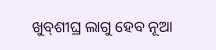ଖୁବ୍‌ଶୀଘ୍ର ଲାଗୁ ହେବ ନୂଆ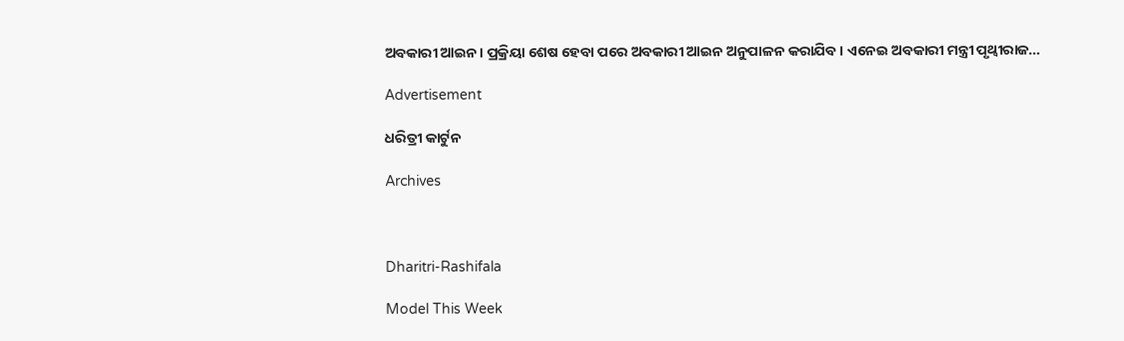ଅବକାରୀ ଆଇନ। ପ୍ରକ୍ରିୟା ଶେଷ ହେବା ପରେ ଅବକାରୀ ଆଇନ ଅନୁପାଳନ କରାଯିବ। ଏନେଇ ଅବକାରୀ ମନ୍ତ୍ରୀ ପୃଥ୍ବୀରାଜ…

Advertisement

ଧରିତ୍ରୀ କାର୍ଟୁନ

Archives



Dharitri-Rashifala

Model This Week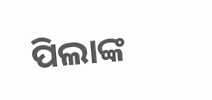ପିଲାଙ୍କ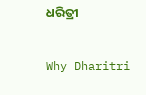ଧରିତ୍ରୀ

Why Dharitri